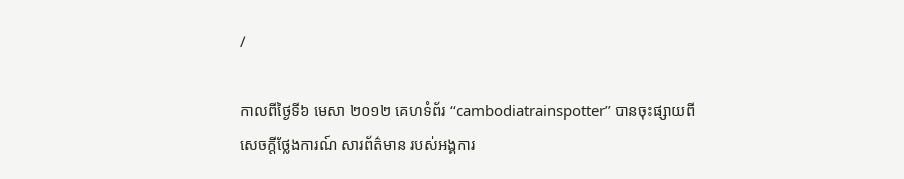/

កាលពីថ្ងៃទី៦ មេសា ២០១២ គេហទំព័រ ‘‘cambodiatrainspotter’’ បានចុះផ្សាយពីសេចក្តីថ្លែងការណ៍ សារព័ត៌មាន របស់អង្គការ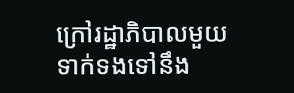ក្រៅរដ្ឋាភិបាលមួយ ទាក់ទងទៅនឹង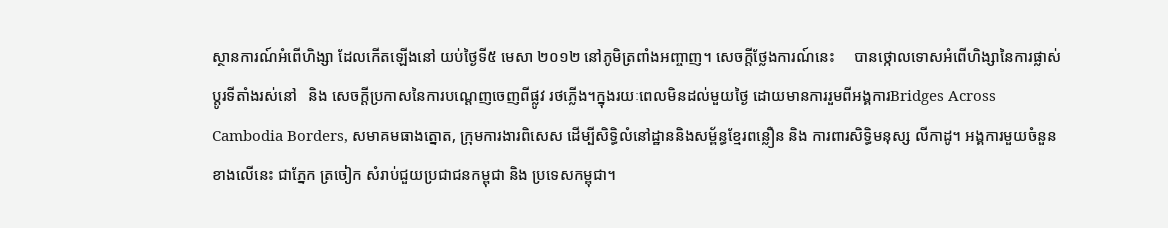ស្ថានការណ៍អំពើហិង្សា ដែលកើតឡើងនៅ យប់ថ្ងៃទី៥ មេសា ២០១២ នៅភូមិត្រពាំងអញ្ចាញ។ សេចក្តីថ្លែងការណ៍នេះ     បានថ្កោលទោសអំពើហិង្សានៃការផ្លាស់ប្តូរទីតាំងរស់នៅ   និង សេចក្តីប្រកាសនៃការបណ្តេញចេញពីផ្លូវ រថភ្លើង។ក្នុងរយៈពេលមិនដល់មួយថ្ងៃ ដោយមានការរួមពីអង្គការBridges Across Cambodia Borders, សមាគមធាងត្នោត, ក្រុមការងារពិសេស ដើម្បីសិទ្ធិលំនៅដ្ឋាននិងសម្ព័ន្ធខ្មែរពន្លឿន និង ការពារសិទ្ធិមនុស្ស លីកាដូ។ អង្គការមួយចំនួនខាងលើនេះ ជាភ្នែក ត្រចៀក សំរាប់ជួយប្រជាជនកម្ពុជា និង ប្រទេសកម្ពុជា។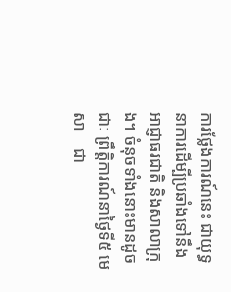ការថ្លែងការណ៍នេះ ជាយុទ្ធនាការដើម្បីប្រឆាំងទៅនឹងអាជ្ញាធរជាតិ និងសាលាក្រុង។ ចំនុចទាំងនោះមានដូចជាៈ ព្រឹត្តិការណ៍នាថ្ងៃទី៥ មេសា    ជា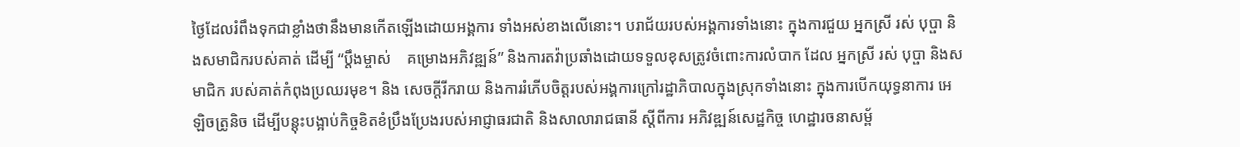ថ្ងៃដែលរំពឹងទុកជាខ្លាំងថានឹងមានកើតឡើងដោយអង្គការ ទាំងអស់ខាងលើនោះ។ បរាជ័យរបស់អង្គការទាំងនោះ ក្នុងការជួយ អ្នកស្រី រស់ បុប្ផា និងសមាជិករបស់គាត់ ដើម្បី ‘‘ប្តឹងម្ចាស់    គម្រោងអភិវឌ្ឍន៍’’ និងការតវ៉ាប្រឆាំងដោយទទួលខុសត្រូវចំពោះការលំបាក ដែល អ្នកស្រី រស់ បុប្ផា និងសមាជិក របស់គាត់កំពុងប្រឈរមុខ។ និង សេចក្តីរីករាយ និងការរំភើបចិត្តរបស់អង្គការក្រៅរដ្ឋាភិបាលក្នុងស្រុកទាំងនោះ ក្នុងការបើកយុទ្ធនាការ អេឡិចត្រូនិច ដើម្បីបន្តុះបង្អាប់កិច្ចខិតខំប្រឹងប្រែងរបស់អាជ្ញាធរជាតិ និងសាលារាជធានី ស្តីពីការ អភិវឌ្ឍន៍សេដ្ឋកិច្ច ហេដ្ឋារចនាសម្ព័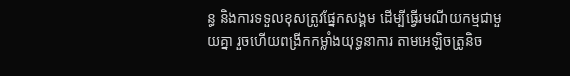ន្ធ និងការទទួលខុសត្រូវផ្នែកសង្គម ដើម្បីធ្វើរមណីយកម្មជាមួយគ្នា រួចហើយពង្រីកកម្លាំងយុទ្ធនាការ តាមអេឡិចត្រូនិច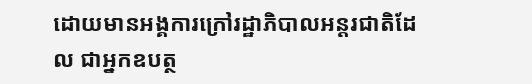ដោយមានអង្គការក្រៅរដ្ឋាភិបាលអន្តរជាតិដែល ជាអ្នកឧបត្ថ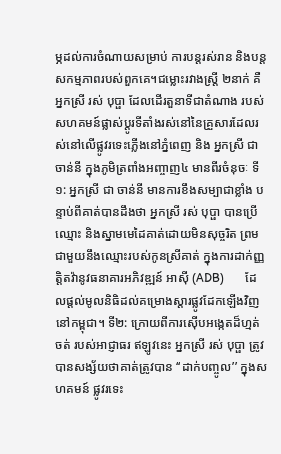ម្ភដល់ការចំណាយសម្រាប់ ការបន្តរស់រាន និងបន្តសកម្មភាពរបស់ពួកគេ។ជម្លោះរវាងស្ត្រី ២នាក់ គឺ អ្នកស្រី រស់ បុប្ផា ដែលដើរតួនាទីជាតំណាង របស់សហគមន៍ផ្លាស់ប្តូរទីតាំងរស់នៅនៃគ្រួសារដែលរស់នៅលើផ្លូវរទេះភ្លើងនៅភ្នំពេញ និង អ្នកស្រី ជា ចាន់នី ក្នុងភូមិត្រពាំងអញ្ចាញ៤ មានពីរចំនុចៈ ទី១: អ្នកស្រី ជា ចាន់នី មានការខឹងសម្បាជាខ្លាំង បន្ទាប់ពីគាត់បានដឹងថា អ្នកស្រី រស់ បុប្ផា បានប្រើឈ្មោះ និងស្នាមមេដៃគាត់ដោយមិនសុច្ចរិត ព្រមជាមួយនឹងឈ្មោះរបស់កូនស្រីគាត់ ក្នុងការដាក់ញ្ញត្តិតវ៉ានូវធនាគារអភិវឌ្ឍន៍ អាស៊ី (ADB)       ដែលផ្តល់មូលនិធិដល់គម្រោងស្តារផ្លូវដែកឡើងវិញនៅកម្ពុជា។ ទី២: ក្រោយពីការស៊ើបអង្កេតដ៏ហ្មត់ចត់ របស់អាជ្ញាធរ ឥឡូវនេះ អ្នកស្រី រស់ បុប្ផា ត្រូវបានសង្ស័យថាគាត់ត្រូវបាន ‘‘ដាក់បញ្ចូល’’ ក្នុងសហគមន៍ ផ្លូវរទេះ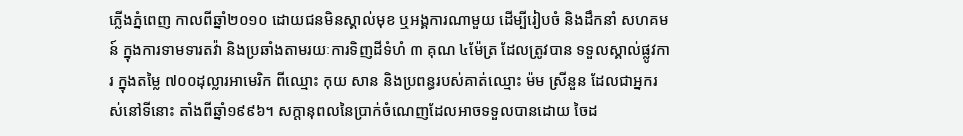ភ្លើងភ្នំពេញ កាលពីឆ្នាំ២០១០ ដោយជនមិនស្គាល់មុខ ឬអង្គការណាមួយ ដើម្បីរៀបចំ និងដឹកនាំ សហគមន៍ ក្នុងការទាមទារតវ៉ា និងប្រឆាំងតាមរយៈការទិញដីទំហំ ៣ គុណ ៤ម៉ែត្រ ដែលត្រូវបាន ទទួលស្គាល់ផ្លូវការ ក្នុងតម្លៃ ៧០០ដុល្លារអាមេរិក ពីឈ្មោះ កុយ សាន និងប្រពន្ធរបស់គាត់ឈ្មោះ ម៉ម ស្រីនួន ដែលជាអ្នករស់នៅទីនោះ តាំងពីឆ្នាំ១៩៩៦។ សក្តានុពលនៃប្រាក់ចំណេញដែលអាចទទួលបានដោយ ចៃដ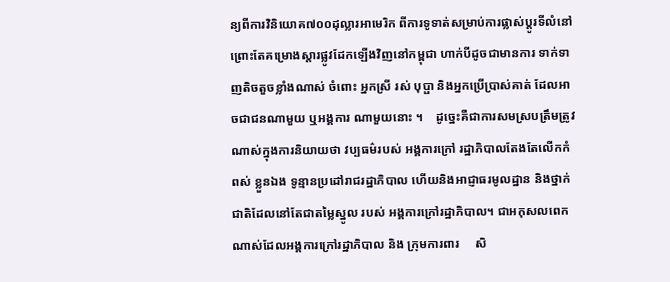ន្យពីការវិនិយោគ៧០០ដុល្លារអាមេរិក ពីការទូទាត់សម្រាប់ការផ្លាស់ប្តូរទីលំនៅ ព្រោះតែគម្រោងស្តារផ្លូវដែកឡើងវិញនៅកម្ពុជា ហាក់បីដូចជាមានការ ទាក់ទាញតិចតួចខ្លាំងណាស់ ចំពោះ អ្នកស្រី រស់ បុប្ផា និងអ្នកប្រើប្រាស់គាត់ ដែលអាចជាជនណាមួយ ឬអង្គការ ណាមួយនោះ ។    ដូច្នេះគឺជាការសមស្របត្រឹមត្រូវណាស់ក្នុងការនិយាយថា វប្បធម៌របស់ អង្គការក្រៅ រដ្ឋាភិបាលតែងតែលើកកំពស់ ខ្លួនឯង ទូន្មានប្រដៅរាជរដ្ឋាភិបាល ហើយនិងអាជ្ញាធរមូលដ្ឋាន និងថ្នាក់ជាតិដែលនៅតែជាតម្លៃស្នូល របស់ អង្គការក្រៅរដ្ឋាភិបាល។ ជាអកុសលពេកណាស់ដែលអង្គការក្រៅរដ្ឋាភិបាល និង ក្រុមការពារ     សិ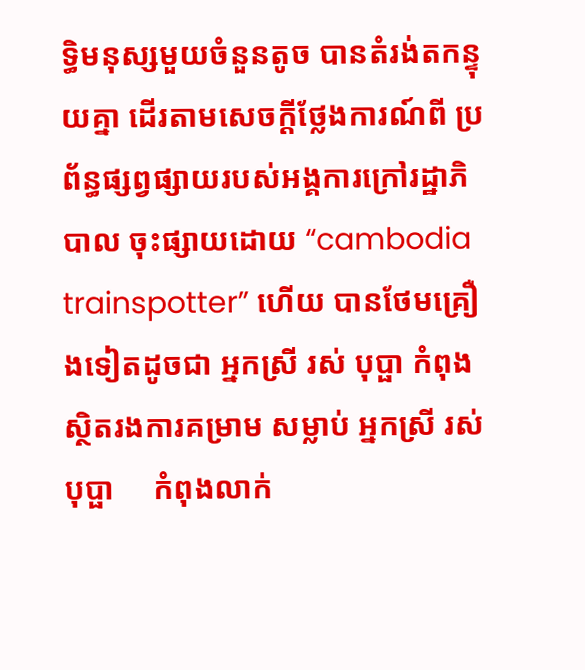ទ្ធិមនុស្សមួយចំនួនតូច បានតំរង់តកន្ទុយគ្នា ដើរតាមសេចក្តីថ្លែងការណ៍ពី ប្រព័ន្ធផ្សព្វផ្សាយរបស់អង្គការក្រៅរដ្ឋាភិបាល ចុះផ្សាយដោយ “cambodia trainspotter” ហើយ បានថែមគ្រឿងទៀតដូចជា អ្នកស្រី រស់ បុប្ផា កំពុងស្ថិតរងការគម្រាម សម្លាប់ អ្នកស្រី រស់ បុប្ផា     កំពុងលាក់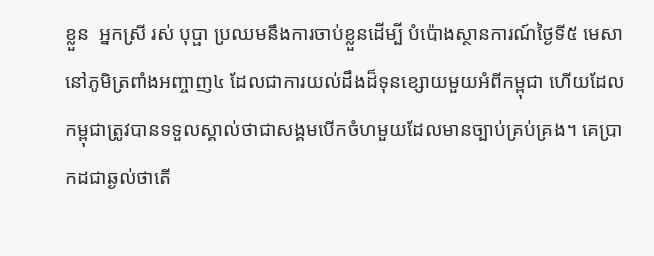ខ្លួន  អ្នកស្រី រស់ បុប្ផា ប្រឈមនឹងការចាប់ខ្លួនដើម្បី បំប៉ោងស្ថានការណ៍ថ្ងៃទី៥ មេសា នៅភូមិត្រពាំងអញ្ចាញ៤ ដែលជាការយល់ដឹងដ៏ទុនខ្សោយមួយអំពីកម្ពុជា ហើយដែលកម្ពុជាត្រូវបានទទួលស្គាល់ថាជាសង្គមបើកចំហមួយដែលមានច្បាប់គ្រប់គ្រង។ គេប្រាកដជាឆ្ងល់ថាតើ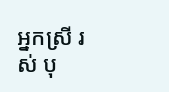អ្នកស្រី រស់ បុ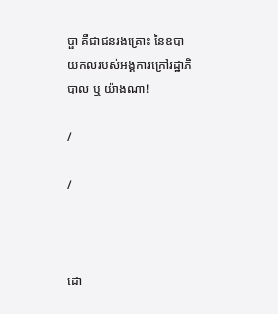ប្ផា គឺជាជនរងគ្រោះ នៃឧបាយកលរបស់អង្គការក្រៅរដ្ឋាភិបាល ឬ យ៉ាងណា!

/

/



ដោ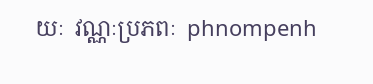យៈ  វណ្ណៈប្រភពៈ  phnompenh